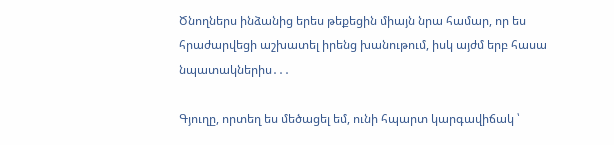Ծնողներս ինձանից երես թեքեցին միայն նրա համար, որ ես հրաժարվեցի աշխատել իրենց խանութում, իսկ այժմ երբ հասա նպատակներիս․․․

Գյուղը, որտեղ ես մեծացել եմ, ունի հպարտ կարգավիճակ ՝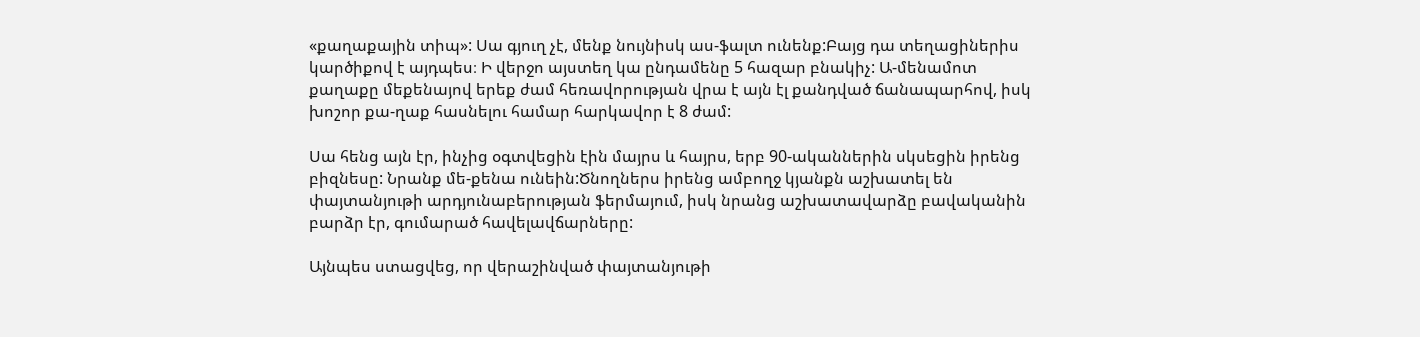«քաղաքային տիպ»: Սա գյուղ չէ, մենք նույնիսկ աս-ֆալտ ունենք:Բայց դա տեղացիներիս կարծիքով է այդպես։ Ի վերջո այստեղ կա ընդամենը 5 հազար բնակիչ: Ա-մենամոտ քաղաքը մեքենայով երեք ժամ հեռավորության վրա է այն էլ քանդված ճանապարհով, իսկ խոշոր քա-ղաք հասնելու համար հարկավոր է 8 ժամ:

Սա հենց այն էր, ինչից օգտվեցին էին մայրս և հայրս, երբ 90-ականներին սկսեցին իրենց բիզնեսը: Նրանք մե-քենա ունեին:Ծնողներս իրենց ամբողջ կյանքն աշխատել են փայտանյութի արդյունաբերության ֆերմայում, իսկ նրանց աշխատավարձը բավականին բարձր էր, գումարած հավելավճարները:

Այնպես ստացվեց, որ վերաշինված փայտանյութի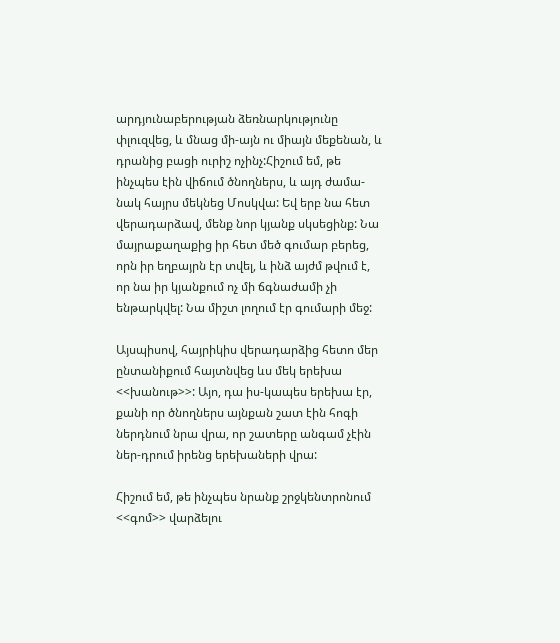արդյունաբերության ձեռնարկությունը փլուզվեց, և մնաց մի-այն ու միայն մեքենան, և դրանից բացի ուրիշ ոչինչ:Հիշում եմ, թե ինչպես էին վիճում ծնողներս, և այդ ժամա-նակ հայրս մեկնեց Մոսկվա: Եվ երբ նա հետ վերադարձավ, մենք նոր կյանք սկսեցինք: Նա մայրաքաղաքից իր հետ մեծ գումար բերեց, որն իր եղբայրն էր տվել, և ինձ այժմ թվում է, որ նա իր կյանքում ոչ մի ճգնաժամի չի ենթարկվել: Նա միշտ լողում էր գումարի մեջ:

Այսպիսով, հայրիկիս վերադարձից հետո մեր ընտանիքում հայտնվեց ևս մեկ երեխա <<խանութ>>: Այո, դա իս-կապես երեխա էր, քանի որ ծնողներս այնքան շատ էին հոգի ներդնում նրա վրա, որ շատերը անգամ չէին ներ-դրում իրենց երեխաների վրա:

Հիշում եմ, թե ինչպես նրանք շրջկենտրոնում <<գոմ>> վարձելու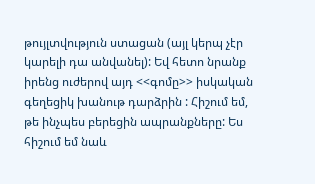թույլտվություն ստացան (այլ կերպ չէր կարելի դա անվանել): Եվ հետո նրանք իրենց ուժերով այդ <<գոմը>> իսկական գեղեցիկ խանութ դարձրին : Հիշում եմ, թե ինչպես բերեցին ապրանքները: Ես հիշում եմ նաև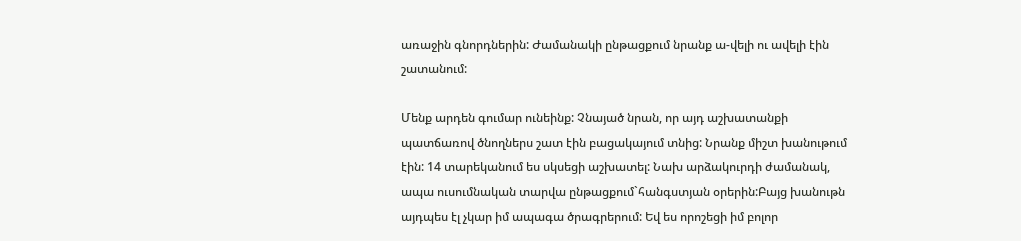առաջին գնորդներին: Ժամանակի ընթացքում նրանք ա-վելի ու ավելի էին շատանում:

Մենք արդեն գումար ունեինք: Չնայած նրան, որ այդ աշխատանքի պատճառով ծնողներս շատ էին բացակայում տնից: Նրանք միշտ խանութում էին: 14 տարեկանում ես սկսեցի աշխատել: Նախ արձակուրդի ժամանակ, ապա ուսումնական տարվա ընթացքում`հանգստյան օրերին:Բայց խանութն այդպես էլ չկար իմ ապագա ծրագրերում: Եվ ես որոշեցի իմ բոլոր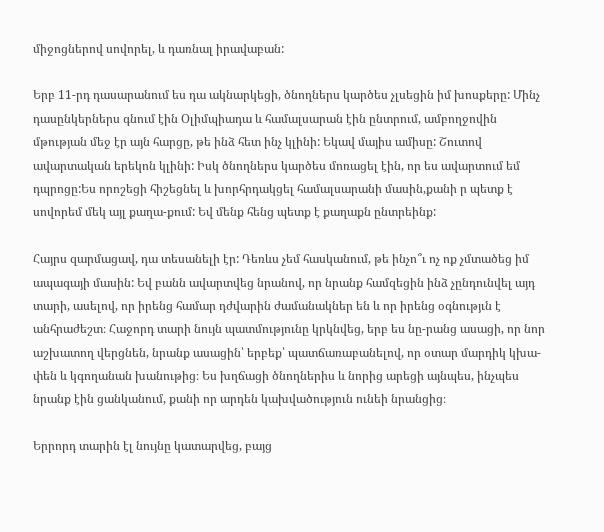միջոցներով սովորել, և դառնալ իրավաբան:

Երբ 11-րդ դասարանում ես դա ակնարկեցի, ծնողներս կարծես չլսեցին իմ խոսքերը: Մինչ դասընկերներս գնում էին Օլիմպիադա և համալսարան էին ընտրում, ամբողջովին մթության մեջ էր այն հարցը, թե ինձ հետ ինչ կլինի: Եկավ մայիս ամիսը: Շուտով ավարտական երեկոն կլինի: Իսկ ծնողներս կարծես մոռացել էին, որ ես ավարտում եմ դպրոցը:Ես որոշեցի հիշեցնել և խորհրդակցել համալսարանի մասին,քանի ր պետք է սովորեմ մեկ այլ քաղա-քում: Եվ մենք հենց պետք է քաղաքն ընտրեինք:

Հայրս զարմացավ, դա տեսանելի էր: Դեռևս չեմ հասկանում, թե ինչո՞ւ ոչ ոք չմտածեց իմ ապագայի մասին: Եվ բանն ավարտվեց նրանով, որ նրանք համզեցին ինձ չընդունվել այդ տարի, ասելով, որ իրենց համար դժվարին ժամանակներ են և որ իրենց օգնությւն է անհրաժեշտ։ Հաջորդ տարի նույն պատմությունը կրկնվեց, երբ ես նը-րանց ասացի, որ նոր աշխատող վերցնեն, նրանք ասացին՝ երբեք՝ պատճառաբանելով, որ օտար մարդիկ կխա-փեն և կգողանան խանութից։ Ես խղճացի ծնողներիս և նորից արեցի այնպես, ինչպես նրանք էին ցանկանում, քանի որ արդեն կախվածություն ունեի նրանցից։

Երրորդ տարին էլ նույնը կատարվեց, բայց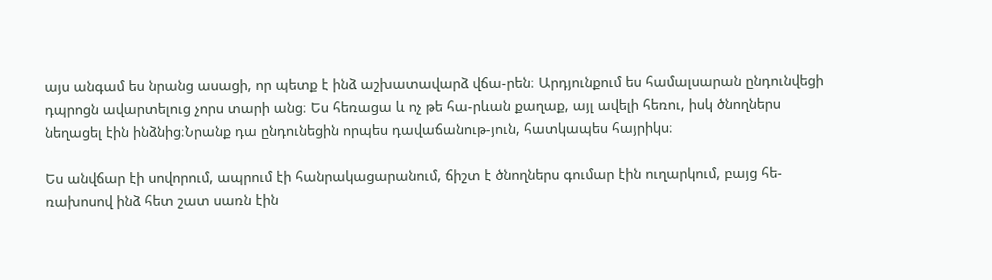այս անգամ ես նրանց ասացի, որ պետք է ինձ աշխատավարձ վճա-րեն։ Արդյունքում ես համալսարան ընդունվեցի դպրոցն ավարտելուց չորս տարի անց։ Ես հեռացա և ոչ թե հա-րևան քաղաք, այլ ավելի հեռու, իսկ ծնողներս նեղացել էին ինձնից։Նրանք դա ընդունեցին որպես դավաճանութ-յուն, հատկապես հայրիկս։

Ես անվճար էի սովորում, ապրում էի հանրակացարանում, ճիշտ է ծնողներս գումար էին ուղարկում, բայց հե-ռախոսով ինձ հետ շատ սառն էին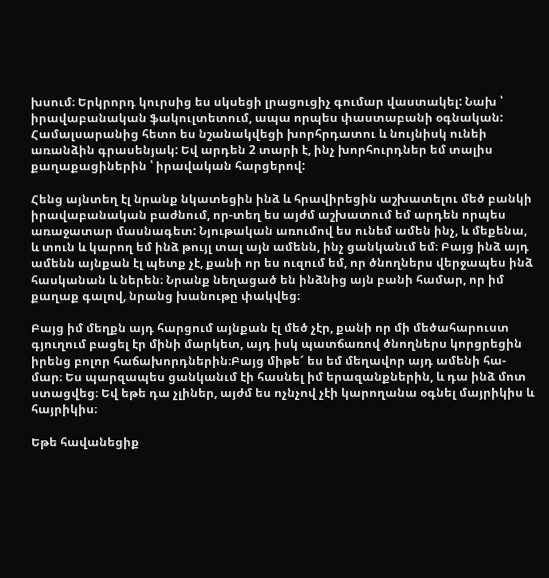խսում։ Երկրորդ կուրսից ես սկսեցի լրացուցիչ գումար վաստակել: Նախ ՝ իրավաբանական ֆակուլտետում, ապա որպես փաստաբանի օգնական: Համալսարանից հետո ես նշանակվեցի խորհրդատու և նույնիսկ ունեի առանձին գրասենյակ: Եվ արդեն 2 տարի է, ինչ խորհուրդներ եմ տալիս քաղաքացիներին ՝ իրավական հարցերով:

Հենց այնտեղ էլ նրանք նկատեցին ինձ և հրավիրեցին աշխատելու մեծ բանկի իրավաբանական բաժնում, որ-տեղ ես այժմ աշխատում եմ արդեն որպես առաջատար մասնագետ: Նյութական առումով ես ունեմ ամեն ինչ, և մեքենա, և տուն և կարող եմ ինձ թույլ տալ այն ամենն, ինչ ցանկանւմ եմ։ Բայց ինձ այդ ամենն այնքան էլ պետք չէ, քանի որ ես ուզում եմ, որ ծնողներս վերջապես ինձ հասկանան և ներեն։ Նրանք նեղացած են ինձնից այն բանի համար, որ իմ քաղաք գալով, նրանց խանութը փակվեց։

Բայց իմ մեղքն այդ հարցում այնքան էլ մեծ չէր, քանի որ մի մեծահարուստ գյուղում բացել էր մինի մարկետ, այդ իսկ պատճառով ծնողներս կորցրեցին իրենց բոլոր հաճախորդներին։Բայց միթե՜ ես եմ մեղավոր այդ ամենի հա-մար։ Ես պարզապես ցանկանւմ էի հասնել իմ երազանքներին, և դա ինձ մոտ ստացվեց։ Եվ եթե դա չլիներ, այժմ ես ոչնչով չէի կարողանա օգնել մայրիկիս և հայրիկիս։

Եթե հավանեցիք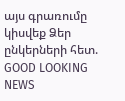այս գրառումը կիսվեք Ձեր ընկերների հետ.
GOOD LOOKING NEWS